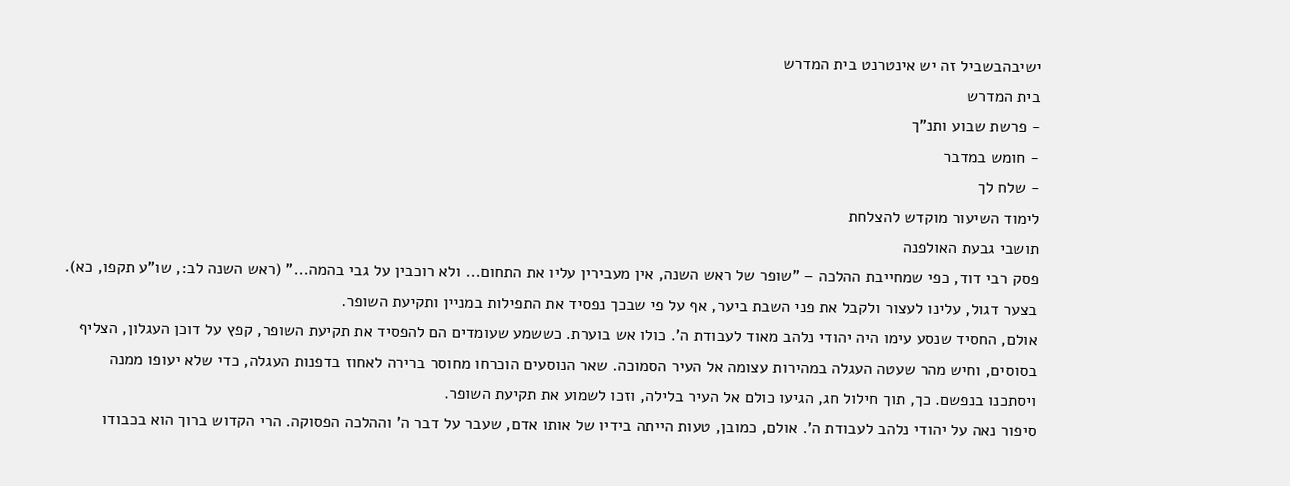ישיבהבשביל זה יש אינטרנט בית המדרש
בית המדרש
- פרשת שבוע ותנ"ך
- חומש במדבר
- שלח לך
לימוד השיעור מוקדש להצלחת
תושבי גבעת האולפנה
פסק רבי דוד, כפי שמחייבת ההלכה – "שופר של ראש השנה, אין מעבירין עליו את התחום... ולא רוכבין על גבי בהמה..." (ראש השנה לב:, שו"ע תקפו, כא). בצער דגול, עלינו לעצור ולקבל את פני השבת ביער, אף על פי שבכך נפסיד את התפילות במניין ותקיעת השופר.
אולם, החסיד שנסע עימו היה יהודי נלהב מאוד לעבודת ה'. כולו אש בוערת. כששמע שעומדים הם להפסיד את תקיעת השופר, קפץ על דוכן העגלון, הצליף בסוסים, וחיש מהר שעטה העגלה במהירות עצומה אל העיר הסמוכה. שאר הנוסעים הוכרחו מחוסר ברירה לאחוז בדפנות העגלה, כדי שלא יעופו ממנה ויסתכנו בנפשם. כך, תוך חילול חג, הגיעו כולם אל העיר בלילה, וזכו לשמוע את תקיעת השופר.
סיפור נאה על יהודי נלהב לעבודת ה'. אולם, כמובן, טעות הייתה בידיו של אותו אדם, שעבר על דבר ה' וההלכה הפסוקה. הרי הקדוש ברוך הוא בכבודו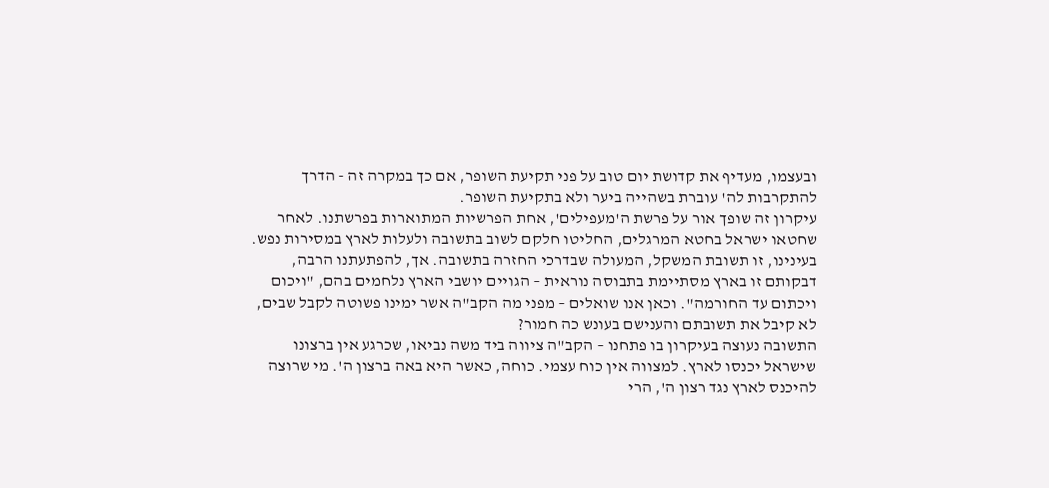ובעצמו, מעדיף את קדושת יום טוב על פני תקיעת השופר, אם כך במקרה זה - הדרך להתקרבות לה' עוברת בשהייה ביער ולא בתקיעת השופר.
עיקרון זה שופך אור על פרשת ה'מעפילים', אחת הפרשיות המתוארות בפרשתנו. לאחר שחטאו ישראל בחטא המרגלים, החליטו חלקם לשוב בתשובה ולעלות לארץ במסירות נפש. בעינינו, זו תשובת המשקל, המעולה שבדרכי החזרה בתשובה. אך, להפתעתנו הרבה, דבקותם זו בארץ מסתיימת בתבוסה נוראית – הגויים יושבי הארץ נלחמים בהם, "ויכום ויכתום עד החורמה". וכאן אנו שואלים – מפני מה הקב"ה אשר ימינו פשוטה לקבל שבים, לא קיבל את תשובתם והענישם בעונש כה חמור?
התשובה נעוצה בעיקרון בו פתחנו – הקב"ה ציווה ביד משה נביאו, שכרגע אין ברצונו שישראל יכנסו לארץ. למצווה אין כוח עצמי. כוחה, כאשר היא באה ברצון ה'. מי שרוצה להיכנס לארץ נגד רצון ה', הרי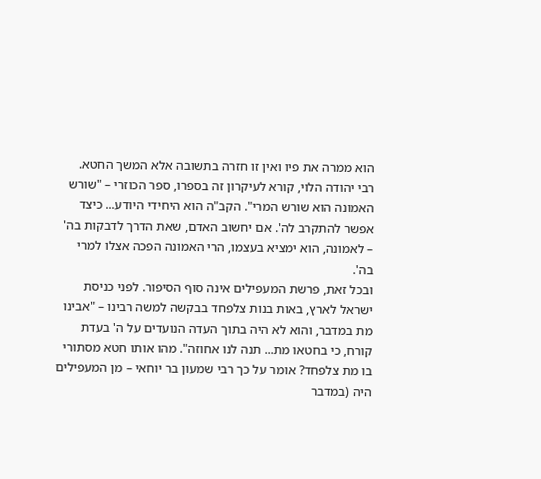הוא ממרה את פיו ואין זו חזרה בתשובה אלא המשך החטא.
רבי יהודה הלוי, קורא לעיקרון זה בספרו, ספר הכוזרי – "שורש האמונה הוא שורש המרי". הקב"ה הוא היחידי היודע... כיצד אפשר להתקרב לה'. אם יחשוב האדם, שאת הדרך לדבקות בה' – לאמונה, הוא ימציא בעצמו, הרי האמונה הפכה אצלו למרי בה'.
ובכל זאת, פרשת המעפילים אינה סוף הסיפור. לפני כניסת ישראל לארץ, באות בנות צלפחד בבקשה למשה רבינו – "אבינו מת במדבר, והוא לא היה בתוך העדה הנועדים על ה' בעדת קורח, כי בחטאו מת... תנה לנו אחוזה". מהו אותו חטא מסתורי בו מת צלפחד? אומר על כך רבי שמעון בר יוחאי – מן המעפילים היה (במדבר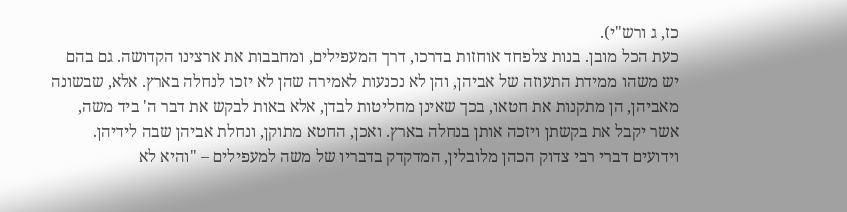כז, ג ורש"י).
כעת הכל מובן. בנות צלפחד אוחזות בדרכו, דרך המעפילים, ומחבבות את ארצינו הקדושה. גם בהם יש משהו ממידת התעוזה של אביהן, והן לא נכנעות לאמירה שהן לא יזכו לנחלה בארץ. אלא, שבשונה מאביהן, הן מתקנות את חטאו, בכך שאינן מחליטות לבדן, אלא באות לבקש את דבר ה' ביד משה, אשר יקבל את בקשתן ויזכה אותן בנחלה בארץ. ואכן, החטא מתוקן, ונחלת אביהן שבה לידיהן.
וידועים דברי רבי צדוק הכהן מלובלין, המדקדק בדבריו של משה למעפילים – "והיא לא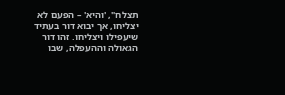תצלח", 'והיא' – הפעם לא יצליחו, אך יבוא דור בעתיד שיעפילו ויצליחו. זהו דור הגאולה וההעפלה, שבו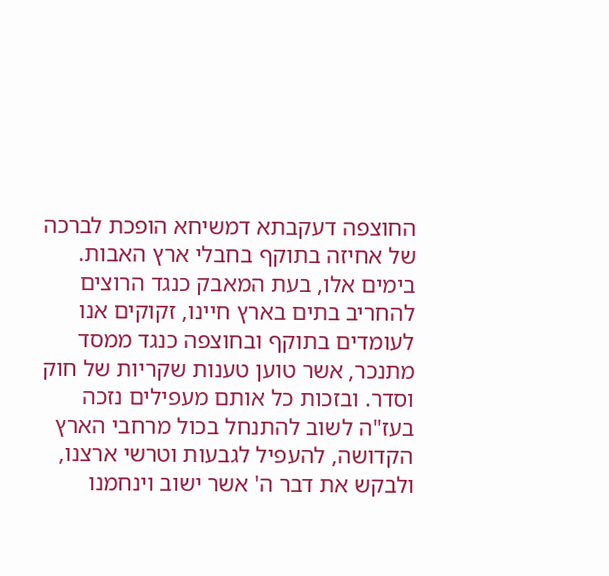החוצפה דעקבתא דמשיחא הופכת לברכה של אחיזה בתוקף בחבלי ארץ האבות.
בימים אלו, בעת המאבק כנגד הרוצים להחריב בתים בארץ חיינו, זקוקים אנו לעומדים בתוקף ובחוצפה כנגד ממסד מתנכר, אשר טוען טענות שקריות של חוק וסדר. ובזכות כל אותם מעפילים נזכה בעז"ה לשוב להתנחל בכול מרחבי הארץ הקדושה, להעפיל לגבעות וטרשי ארצנו, ולבקש את דבר ה' אשר ישוב וינחמנו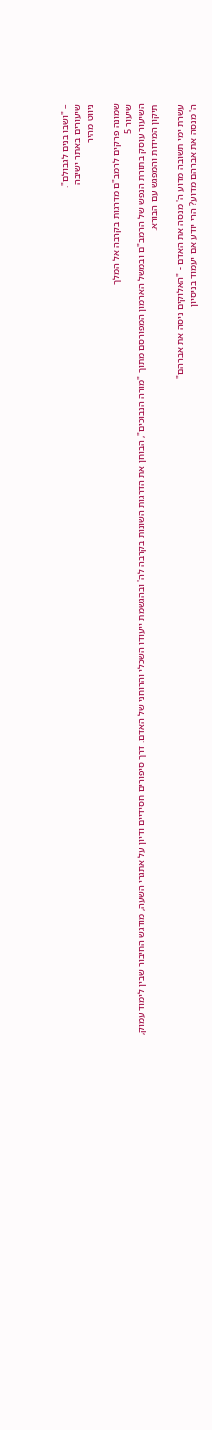– "ושבו בנים לגבולם".
שיעורים באתר ישיבה
ניווט מהיר

שמונה פרקים לרמב"ם מדרגות בקרבה אל המלך
שיעור 5
השיעור עוסק בתורת הנפש של הרמב"ם ובמשל הארמון המפורסם מתוך "מורה הנבוכים", הבוחן את הדרגות השונות בקרבה לה' ובהגשמת ייעודו השכלי והרוחני של האדם. דרך סיפורים חסידיים ודיון על אתגרי השעה, מודגש החיבור שבין לימוד עמוק, תיקון המידות והמפגש עם הבורא.

עשרת ימי תשובה מדוע ה' מנסה את האדם - "האלוקים ניסה את אברהם"
ה' מנסה את אברהם מדוע? הרי יודע אם יעמוד בניסיון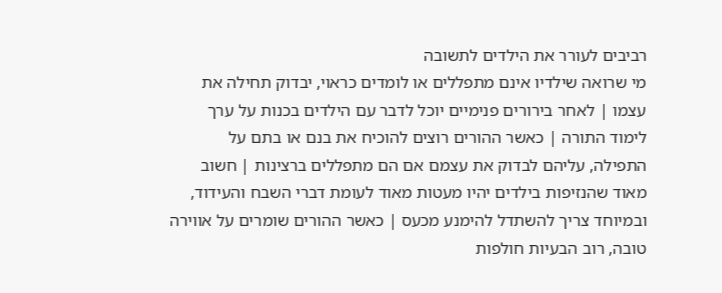רביבים לעורר את הילדים לתשובה
מי שרואה שילדיו אינם מתפללים או לומדים כראוי, יבדוק תחילה את עצמו | לאחר בירורים פנימיים יוכל לדבר עם הילדים בכנות על ערך לימוד התורה | כאשר ההורים רוצים להוכיח את בנם או בתם על התפילה, עליהם לבדוק את עצמם אם הם מתפללים ברצינות | חשוב מאוד שהנזיפות בילדים יהיו מעטות מאוד לעומת דברי השבח והעידוד, ובמיוחד צריך להשתדל להימנע מכעס | כאשר ההורים שומרים על אווירה טובה, רוב הבעיות חולפות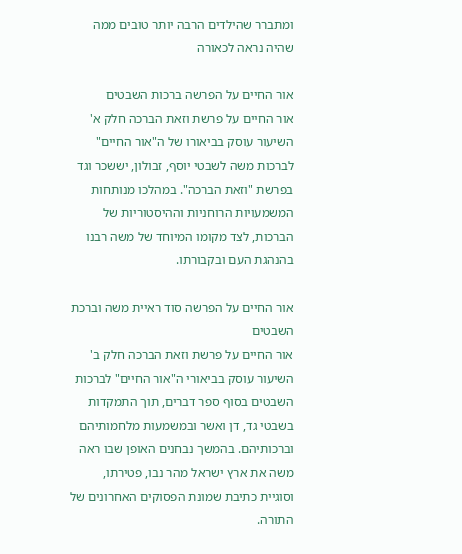ומתברר שהילדים הרבה יותר טובים ממה שהיה נראה לכאורה

אור החיים על הפרשה ברכות השבטים
אור החיים על פרשת וזאת הברכה חלק א'
השיעור עוסק בביאורו של ה"אור החיים" לברכות משה לשבטי יוסף, זבולון, יששכר וגד בפרשת "וזאת הברכה". במהלכו מנותחות המשמעויות הרוחניות וההיסטוריות של הברכות, לצד מקומו המיוחד של משה רבנו בהנהגת העם ובקבורתו.

אור החיים על הפרשה סוד ראיית משה וברכת השבטים
אור החיים על פרשת וזאת הברכה חלק ב'
השיעור עוסק בביאורי ה"אור החיים" לברכות השבטים בסוף ספר דברים, תוך התמקדות בשבטי גד, דן ואשר ובמשמעות מלחמותיהם וברכותיהם. בהמשך נבחנים האופן שבו ראה משה את ארץ ישראל מהר נבו, פטירתו, וסוגיית כתיבת שמונת הפסוקים האחרונים של התורה.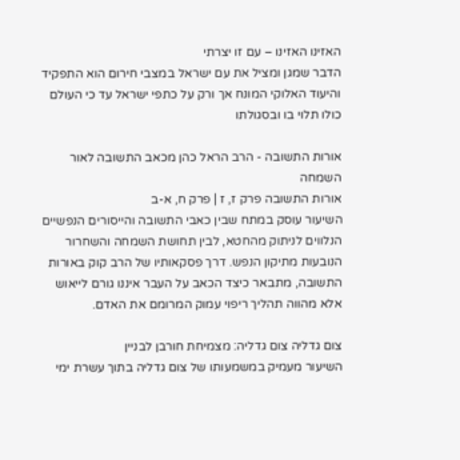האזינו האזינו – עם זו יצרתי
הדבר שמגן ומציל את עם ישראל במצבי חירום הוא התפקיד והיעוד האלוקי המונח אך ורק על כתפי ישראל עד כי העולם כולו תלוי בו ובסגולתו

אורות התשובה - הרב הראל כהן מכאב התשובה לאור השמחה
אורות התשובה פרק ז, ז | פרק ח, א-ב
השיעור עוסק במתח שבין כאבי התשובה והייסורים הנפשיים הנלווים לניתוק מהחטא, לבין תחושת השמחה והשחרור הנובעות מתיקון הנפש. דרך פסקאותיו של הרב קוק באורות התשובה, מתבאר כיצד הכאב על העבר איננו גורם לייאוש אלא מהווה תהליך ריפוי עמוק המרומם את האדם.

צום גדליה צום גדליה: מצמיחת חורבן לבניין
השיעור מעמיק במשמעותו של צום גדליה בתוך עשרת ימי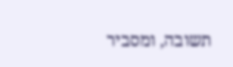תשובה, ומסביר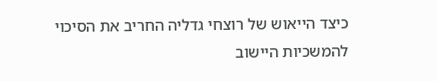כיצד הייאוש של רוצחי גדליה החריב את הסיכוי להמשכיות היישוב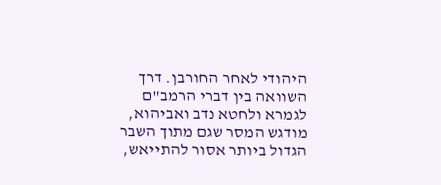היהודי לאחר החורבן. דרך השוואה בין דברי הרמב"ם לגמרא ולחטא נדב ואביהוא, מודגש המסר שגם מתוך השבר הגדול ביותר אסור להתייאש,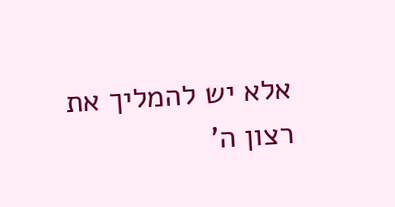אלא יש להמליך את רצון ה'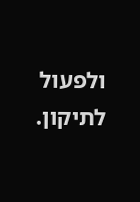ולפעול לתיקון.